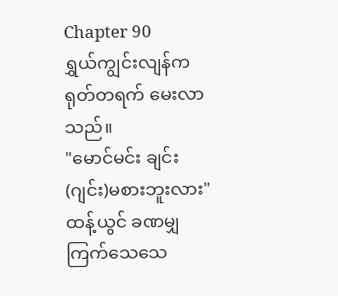Chapter 90
ရွှယ်ကျွင်းလျန်က ရုတ်တရက် မေးလာသည်။
"မောင်မင်း ချင်း(ဂျင်း)မစားဘူးလား"
ထန့်ယွင် ခဏမျှကြက်သေသေ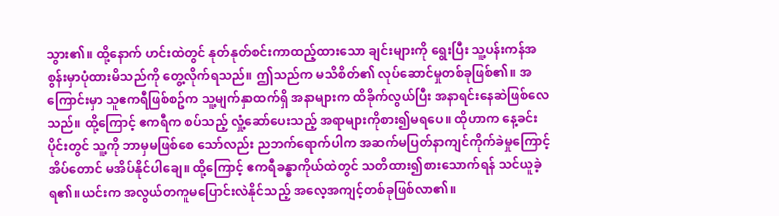သွား၏။ ထို့နောက် ဟင်းထဲတွင် နုတ်နုတ်စင်းကာထည့်ထားသော ချင်းများကို ရွေးပြီး သူ့ပန်းကန်အစွန်းမှာပုံထားမိသည်ကို တွေ့လိုက်ရသည်။ ဤသည်က မသိစိတ်၏ လုပ်ဆောင်မှုတစ်ခုဖြစ်၏။ အကြောင်းမှာ သူဧကရီဖြစ်စဥ်က သူ့မျက်နှာထက်ရှိ အနာများက ထိခိုက်လွယ်ပြီး အနာရင်းနေဆဲဖြစ်လေသည်။ ထို့ကြောင့် ဧကရီက စပ်သည့် လှုံ့ဆော်ပေးသည့် အရာများကိုစား၍မရပေ။ ထိုဟာက နေ့ခင်းပိုင်းတွင် သူ့ကို ဘာမှမဖြစ်စေ သော်လည်း ညဘက်ရောက်ပါက အဆက်မပြတ်နာကျင်ကိုက်ခဲမှုကြောင့် အိပ်တောင် မအိပ်နိုင်ပါချေ။ ထို့ကြောင့် ဧကရီခန္ဓာကိုယ်ထဲတွင် သတိထား၍စားသောက်ရန် သင်ယူခဲ့ရ၏။ယင်းက အလွယ်တကူမပြောင်းလဲနိုင်သည့် အလေ့အကျင့်တစ်ခုဖြစ်လာ၏။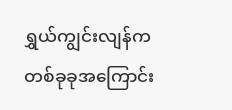ရွှယ်ကျွင်းလျန်က တစ်ခုခုအကြောင်း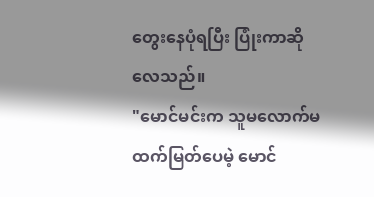တွေးနေပုံရပြီး ပြုံးကာဆိုလေသည်။
"မောင်မင်းက သူမလောက်မထက်မြတ်ပေမဲ့ မောင်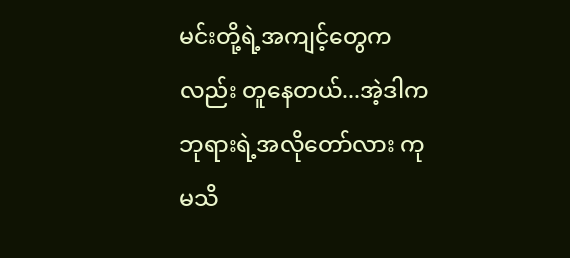မင်းတို့ရဲ့အကျင့်တွေကလည်း တူနေတယ်...အဲ့ဒါက ဘုရားရဲ့အလိုတော်လား ကုမသိ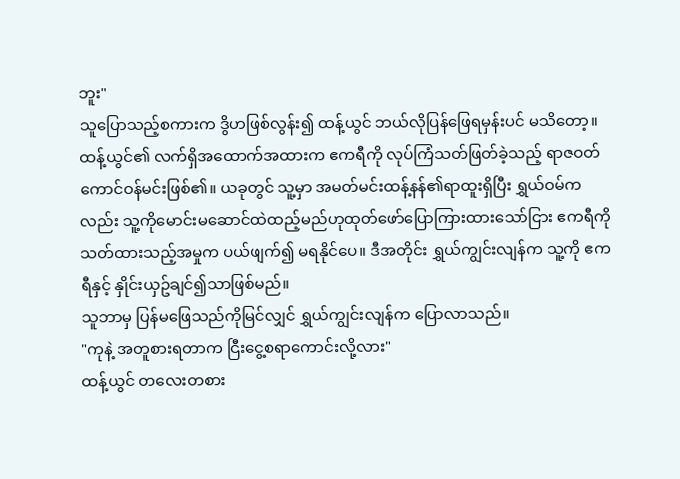ဘူး"
သူပြောသည့်စကားက ဒွိဟဖြစ်လွန်း၍ ထန့်ယွင် ဘယ်လိုပြန်ဖြေရမှန်းပင် မသိတော့။ ထန့်ယွင်၏ လက်ရှိအထောက်အထားက ဧကရီကို လုပ်ကြံသတ်ဖြတ်ခဲ့သည့် ရာဇဝတ်ကောင်ဝန်မင်းဖြစ်၏။ ယခုတွင် သူ့မှာ အမတ်မင်းထန့်နန်၏ရာထူးရှိပြီး ရွှယ်ဝမ်ကလည်း သူ့ကိုမောင်းမဆောင်ထဲထည့်မည်ဟုထုတ်ဖော်ပြောကြားထားသော်ငြား ဧကရီကိုသတ်ထားသည့်အမှုက ပယ်ဖျက်၍ မရနိုင်ပေ။ ဒီအတိုင်း ရွှယ်ကျွင်းလျန်က သူ့ကို ဧကရီနှင့် နှိုင်းယှဥ်ချင်၍သာဖြစ်မည်။
သူဘာမှ ပြန်မဖြေသည်ကိုမြင်လျှင် ရွှယ်ကျွင်းလျန်က ပြောလာသည်။
"ကုနဲ့ အတူစားရတာက ငြီးငွေ့စရာကောင်းလို့လား"
ထန့်ယွင် တလေးတစား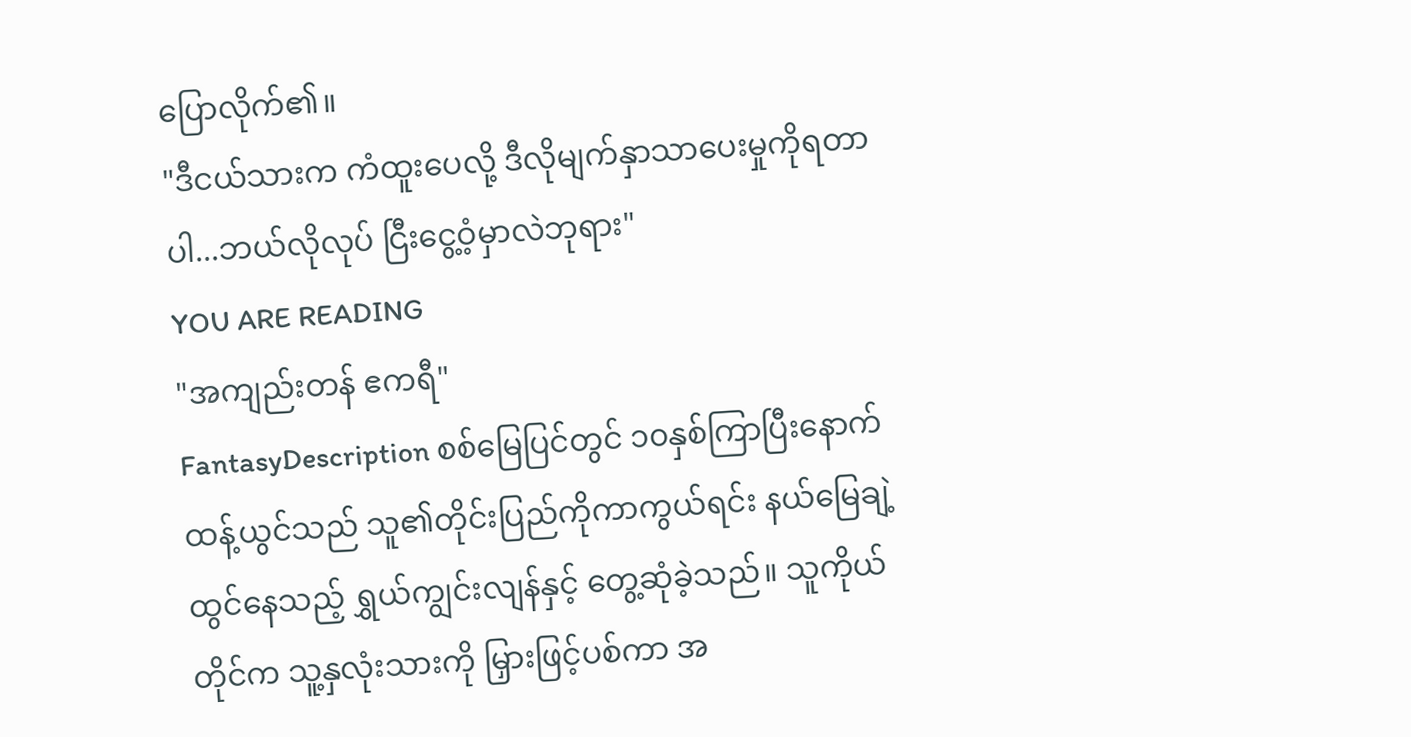ပြောလိုက်၏။
"ဒီငယ်သားက ကံထူးပေလို့ ဒီလိုမျက်နှာသာပေးမှုကိုရတာပါ...ဘယ်လိုလုပ် ငြီးငွေ့ဝံ့မှာလဲဘုရား"
YOU ARE READING
"အကျည်းတန် ဧကရီ"
FantasyDescription စစ်မြေပြင်တွင် ၁၀နှစ်ကြာပြီးနောက် ထန့်ယွင်သည် သူ၏တိုင်းပြည်ကိုကာကွယ်ရင်း နယ်မြေချဲ့ထွင်နေသည့် ရွှယ်ကျွင်းလျန်နှင့် တွေ့ဆုံခဲ့သည်။ သူကိုယ်တိုင်က သူ့နှလုံးသားကို မြှားဖြင့်ပစ်ကာ အ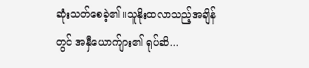ဆုံးသတ်စေခဲ့၏။သူနိုးထလာသည့်အချိန်တွင် အနှီယောက်ျား၏ ရုပ်ဆိ...